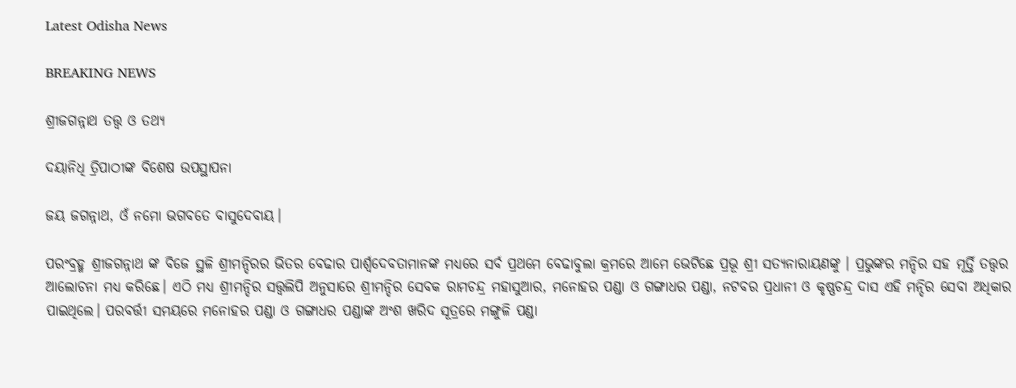Latest Odisha News

BREAKING NEWS

ଶ୍ରୀଜଗନ୍ନାଥ ତତ୍ତ୍ୱ ଓ ତଥ୍ୟ

ଦୟାନିଧି ତ୍ରିପାଠୀଙ୍କ ବିଶେଷ ଉପସ୍ଥାପନା

ଜୟ ଜଗନ୍ନାଥ, ଓଁ ନମୋ ଭଗବତେ ବାସୁଦେବାୟ।

ପରଂବ୍ରହ୍ମ ଶ୍ରୀଜଗନ୍ନାଥ ଙ୍କ ବିଜେ ସ୍ଥଳି ଶ୍ରୀମନ୍ଦିରର ଭିତର ବେଢାର ପାର୍ଶ୍ଵଦେବତାମାନଙ୍କ ମଧ୍ୟରେ ସର୍ବ ପ୍ରଥମେ ବେଢାବୁଲା କ୍ରମରେ ଆମେ ଭେଟିଛେ ପ୍ରଭୂ ଶ୍ରୀ ସତ୍ୟନାରାୟଣଙ୍କୁ । ପ୍ରଭୁଙ୍କର ମନ୍ଦିର ସହ ମୂର୍ତ୍ତି ତତ୍ତ୍ୱର ଆଲୋଚନା ମଧ୍ୟ କରିଛେ। ଏଠି ମଧ୍ୟ ଶ୍ରୀମନ୍ଦିର ସତ୍ତ୍ୱଲିପି ଅନୁସାରେ ଶ୍ରୀମନ୍ଦିର ସେବକ ରାମଚନ୍ଦ୍ର ମହାସୁଆର, ମନୋହର ପଣ୍ଡା ଓ ଗଙ୍ଗାଧର ପଣ୍ଡା, ନଟବର ପ୍ରଧାନୀ ଓ କୃଷ୍ଣଚନ୍ଦ୍ର ଦାସ ଏହି ମନ୍ଦିର ସେବା ଅଧିକାର ପାଇଥିଲେ। ପରବର୍ତ୍ତୀ ସମୟରେ ମନୋହର ପଣ୍ଡା ଓ ଗଙ୍ଗାଧର ପଣ୍ଡାଙ୍କ ଅଂଶ ଖରିଦ ସୂତ୍ରରେ ମଙ୍ଗୁଳି ପଣ୍ଡା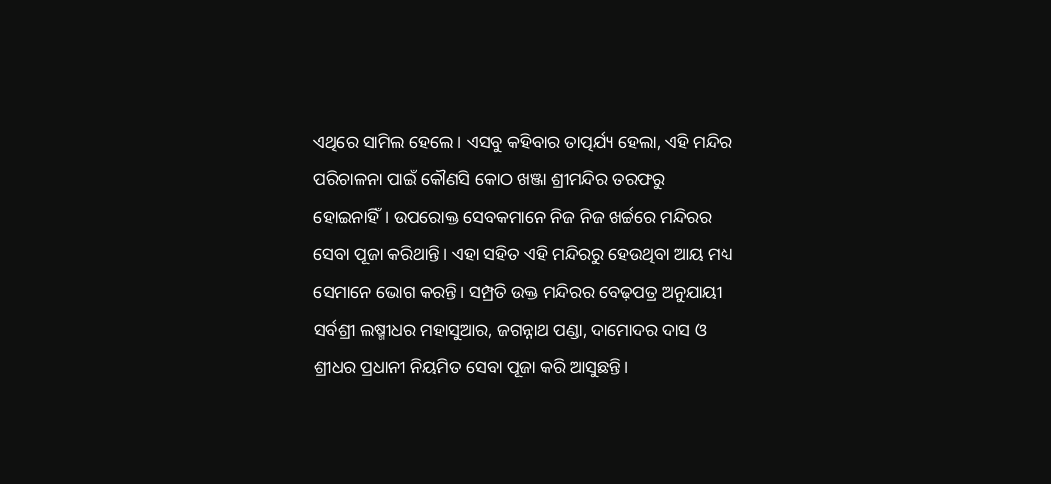ଏଥିରେ ସାମିଲ ହେଲେ। ଏସବୁ କହିବାର ତାତ୍ପର୍ଯ୍ୟ ହେଲା, ଏହି ମନ୍ଦିର ପରିଚାଳନା ପାଇଁ କୌଣସି କୋଠ ଖଞ୍ଜା ଶ୍ରୀମନ୍ଦିର ତରଫରୁ ହୋଇନାହିଁ। ଉପରୋକ୍ତ ସେବକମାନେ ନିଜ ନିଜ ଖର୍ଚ୍ଚରେ ମନ୍ଦିରର ସେବା ପୂଜା କରିଥାନ୍ତି। ଏହା ସହିତ ଏହି ମନ୍ଦିରରୁ ହେଉଥିବା ଆୟ ମଧ୍ୟ ସେମାନେ ଭୋଗ କରନ୍ତି। ସମ୍ପ୍ରତି ଉକ୍ତ ମନ୍ଦିରର ବେଢ଼ପତ୍ର ଅନୁଯାୟୀ ସର୍ବଶ୍ରୀ ଲଷ୍ମୀଧର ମହାସୁଆର, ଜଗନ୍ନାଥ ପଣ୍ଡା, ଦାମୋଦର ଦାସ ଓ ଶ୍ରୀଧର ପ୍ରଧାନୀ ନିୟମିତ ସେବା ପୂଜା କରି ଆସୁଛନ୍ତି।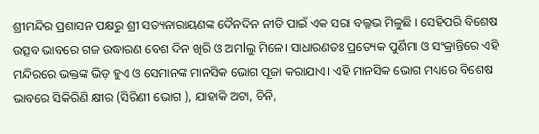ଶ୍ରୀମନ୍ଦିର ପ୍ରଶାସନ ପକ୍ଷରୁ ଶ୍ରୀ ସତ୍ୟନାରାୟଣଙ୍କ ଦୈନଦିନ ନୀତି ପାଇଁ ଏକ ସରା ବଲ୍ଳଭ ମିଳୁଛି । ସେହିପରି ବିଶେଷ ଉତ୍ସବ ଭାବରେ ଗଜ ଉଦ୍ଧାରଣ ବେଶ ଦିନ ଖିରି ଓ ଅମlଲୁ ମିଳେ। ସାଧାରଣତଃ ପ୍ରତ୍ୟେକ ପୁର୍ଣିମା ଓ ସଂକ୍ରାନ୍ତିରେ ଏହି ମନ୍ଦିରରେ ଭକ୍ତଙ୍କ ଭିଡ଼ ହୁଏ ଓ ସେମାନଙ୍କ ମାନସିକ ଭୋଗ ପୂଜା କରାଯାଏ। ଏହି ମାନସିକ ଭୋଗ ମଧ୍ୟରେ ବିଶେଷ ଭାବରେ ସିକିରିଣି କ୍ଷୀର (ସିରିଣୀ ଭୋଗ ), ଯାହାକି ଅଟା, ଚିନି,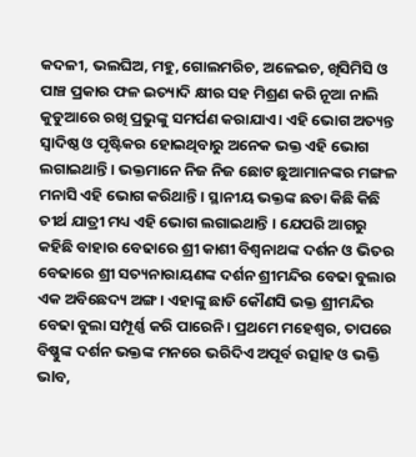କଦଳୀ, ଭଲଘିଅ, ମହୁ, ଗୋଲମରିଚ, ଅଳେଇଚ, ଖିସିମିସି ଓ ପାଞ୍ଚ ପ୍ରକାର ଫଳ ଇତ୍ୟାଦି କ୍ଷୀର ସହ ମିଶ୍ରଣ କରି ନୂଆ ନାଲି କୁଡୁଆରେ ରଖି ପ୍ରଭୁଙ୍କୁ ସମର୍ପଣ କରାଯାଏ। ଏହି ଭୋଗ ଅତ୍ୟନ୍ତ ସ୍ୱାଦିଷ୍ଠ ଓ ପୃଷ୍ଟିକର ହୋଇଥିବାରୁ ଅନେକ ଭକ୍ତ ଏହି ଭୋଗ ଲଗାଇଥାନ୍ତି। ଭକ୍ତମାନେ ନିଜ ନିଜ ଛୋଟ ଛୁଆମାନଙ୍କର ମଙ୍ଗଳ ମନାସି ଏହି ଭୋଗ କରିଥାନ୍ତି। ସ୍ଥାନୀୟ ଭକ୍ତଙ୍କ ଛଡା କିଛି କିଛି ତୀର୍ଥ ଯାତ୍ରୀ ମଧ୍ୟ ଏହି ଭୋଗ ଲଗାଇଥାନ୍ତି । ଯେପରି ଆଗରୁ କହିଛି ବାହାର ବେଢାରେ ଶ୍ରୀ କାଶୀ ବିଶ୍ୱନାଥଙ୍କ ଦର୍ଶନ ଓ ଭିତର ବେଢାରେ ଶ୍ରୀ ସତ୍ୟନାରାୟଣଙ୍କ ଦର୍ଶନ ଶ୍ରୀମନ୍ଦିର ବେଢା ବୁଲାର ଏକ ଅବିଛେଦ୍ୟ ଅଙ୍ଗ। ଏହାଙ୍କୁ ଛାଡି କୌଣସି ଭକ୍ତ ଶ୍ରୀମନ୍ଦିର ବେଢା ବୁଲା ସମ୍ପୂର୍ଣ୍ଣ କରି ପାରେନି। ପ୍ରଥମେ ମହେଶ୍ୱର, ତାପରେ ବିଷ୍ଣୁଙ୍କ ଦର୍ଶନ ଭକ୍ତଙ୍କ ମନରେ ଭରିଦିଏ ଅପୂର୍ବ ଉତ୍ସlହ ଓ ଭକ୍ତି ଭlବ,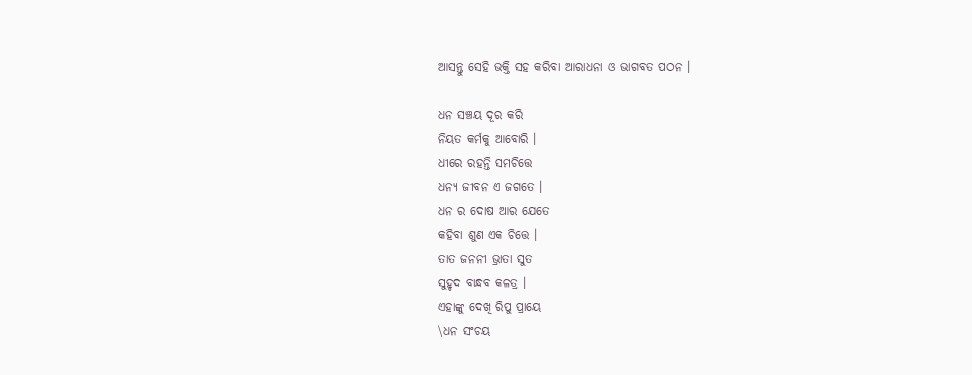ଆସନ୍ତୁ ସେହି ଭକ୍ତି ସହ କରିବା ଆରାଧନା ଓ ଭାଗବତ ପଠନ ।

ଧନ ସଞ୍ଚୟ ଦୂର କରି
ନିୟତ କର୍ମକୁ ଆବୋରି ।
ଧୀରେ ରହନ୍ତି ସମଚିତ୍ତେ
ଧନ୍ୟ ଜୀବନ ଏ ଜଗତେ ।
ଧନ ର ଦୋଷ ଆର ଯେତେ
କହିବା ଶୁଣ ଏକ ଚିତ୍ତେ ।
ତାତ ଜନନୀ ଭ୍ରାତା ସୁତ
ସୁହୃଦ ବାନ୍ଧବ କଳତ୍ର ।
ଏହାଙ୍କୁ ଦେଖି ରିପୁ ପ୍ରାୟେ
\ଧନ ସଂଚୟ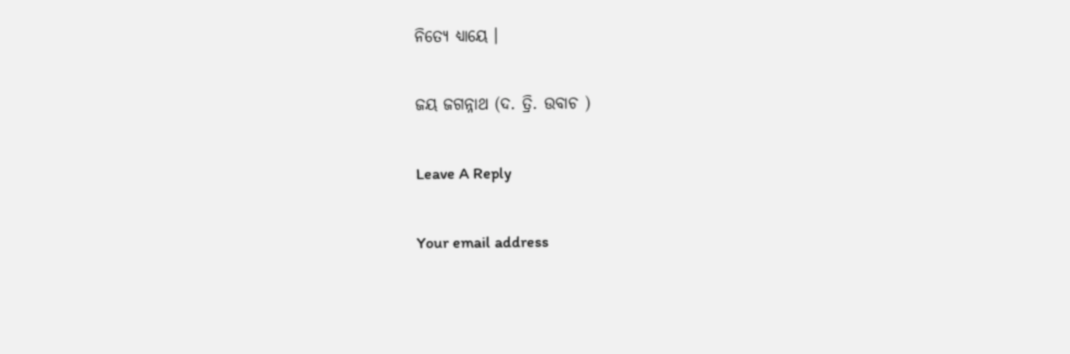ନିତ୍ୟେ ଧ୍ୟାୟେ ।

ଜୟ ଜଗନ୍ନାଥ (ଦ. ତ୍ରି. ଉବାଚ )

Leave A Reply

Your email address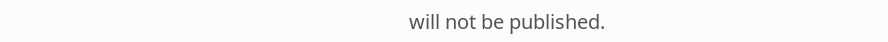will not be published.